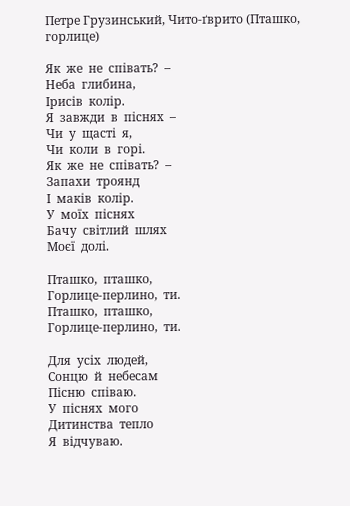Петре Грузинський, Чито-ґврито (Пташко, горлице)

Як  же  не  співать?  –
Неба  глибина,
Ірисів  колір.
Я  завжди  в  піснях  –
Чи  у  щасті  я,
Чи  коли  в  горі.
Як  же  не  співать?  –
Запахи  троянд
І  маків  колір.
У  моїх  піснях
Бачу  світлий  шлях
Моєї  долі.

Пташко,  пташко,
Горлице-перлино,  ти.
Пташко,  пташко,
Горлице-перлино,  ти.

Для  усіх  людей,
Сонцю  й  небесам
Пісню  співаю.
У  піснях  мого
Дитинства  тепло
Я  відчуваю.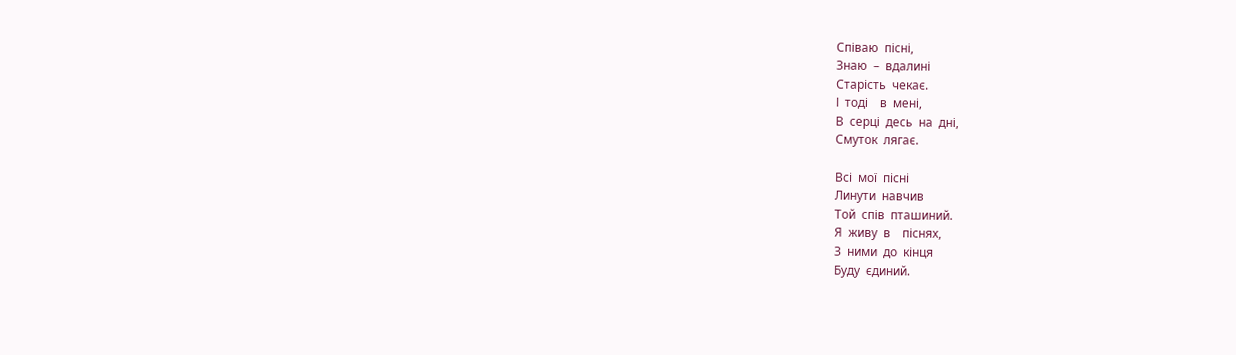Співаю  пісні,
Знаю  –  вдалині
Старість  чекає.
І  тоді    в  мені,
В  серці  десь  на  дні,
Смуток  лягає.

Всі  мої  пісні
Линути  навчив
Той  спів  пташиний.
Я  живу  в    піснях,
З  ними  до  кінця
Буду  єдиний.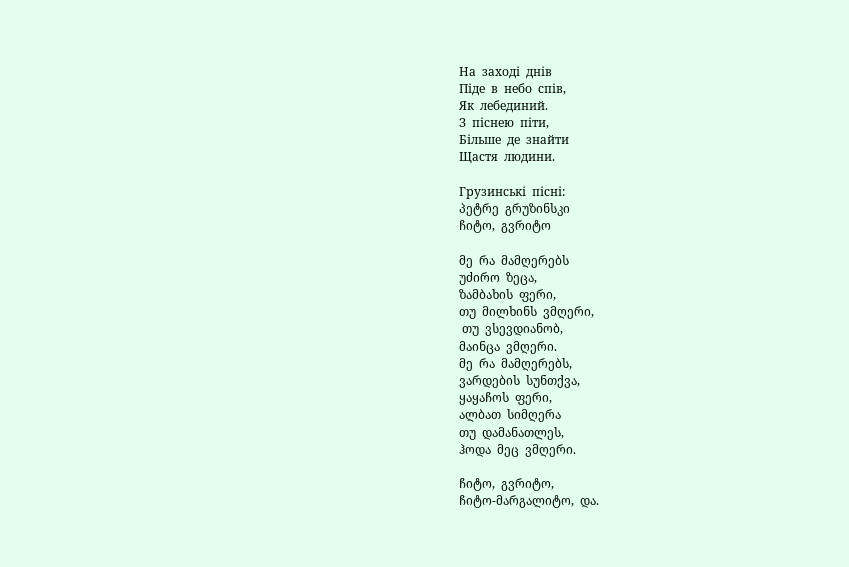На  заході  днів
Піде  в  небо  спів,
Як  лебединий.
З  піснею  піти,
Більше  де  знайти
Щастя  людини.

Грузинські  пісні:
პეტრე  გრუზინსკი
ჩიტო,  გვრიტო

მე  რა  მამღერებს
უძირო  ზეცა,
ზამბახის  ფერი,
თუ  მილხინს  ვმღერი,
 თუ  ვსევდიანობ,
მაინცა  ვმღერი.
მე  რა  მამღერებს,
ვარდების  სუნთქვა,
ყაყაჩოს  ფერი,
ალბათ  სიმღერა
თუ  დამანათლეს,
ჰოდა  მეც  ვმღერი.

ჩიტო,  გვრიტო,
ჩიტო-მარგალიტო,  და.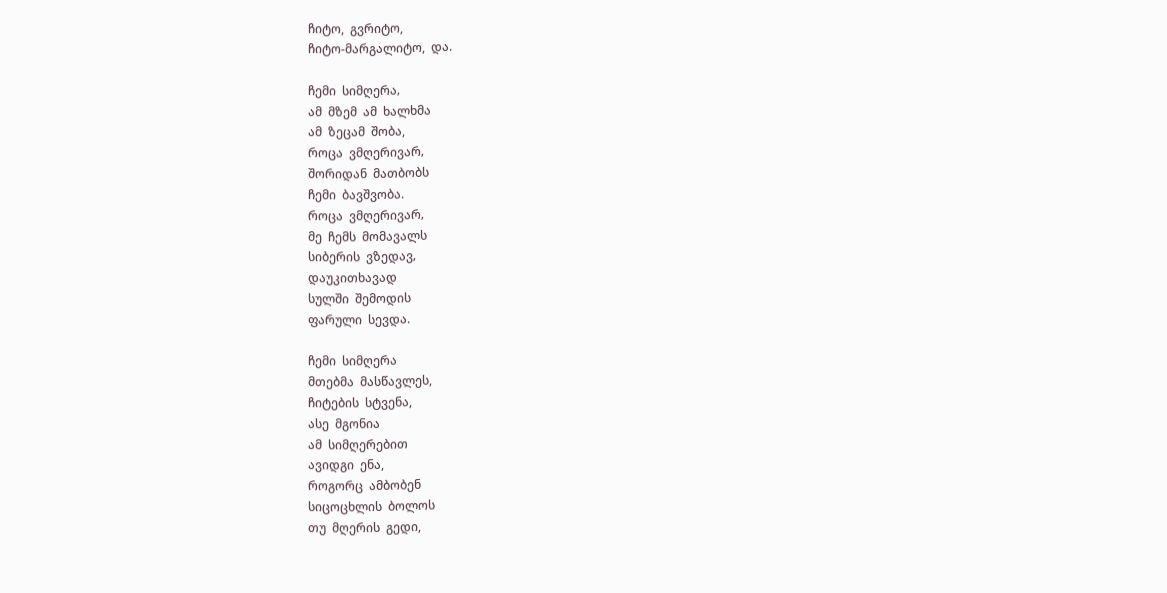ჩიტო,  გვრიტო,
ჩიტო-მარგალიტო,  და.

ჩემი  სიმღერა‚
ამ  მზემ  ამ  ხალხმა
ამ  ზეცამ  შობა,
როცა  ვმღერივარ‚
შორიდან  მათბობს
ჩემი  ბავშვობა.
როცა  ვმღერივარ‚
მე  ჩემს  მომავალს
სიბერის  ვზედავ‚
დაუკითხავად
სულში  შემოდის
ფარული  სევდა.

ჩემი  სიმღერა
მთებმა  მასწავლეს,
ჩიტების  სტვენა,
ასე  მგონია
ამ  სიმღერებით
ავიდგი  ენა,
როგორც  ამბობენ
სიცოცხლის  ბოლოს
თუ  მღერის  გედი,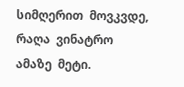სიმღერით  მოვკვდე,
რაღა  ვინატრო
ამაზე  მეტი.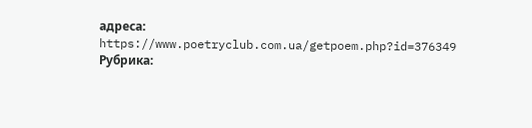адреса: https://www.poetryclub.com.ua/getpoem.php?id=376349
Рубрика: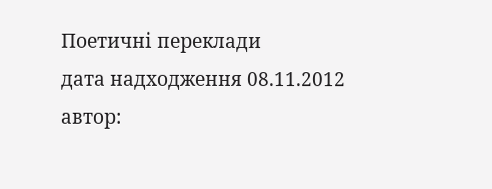Поетичні переклади
дата надходження 08.11.2012
автор: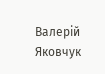Валерій Яковчук